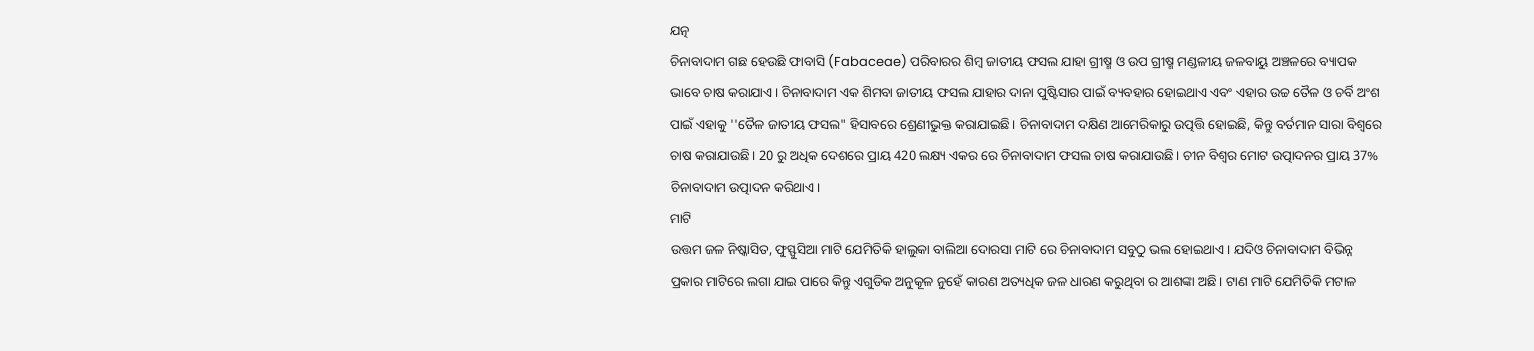ଯତ୍ନ
ଚିନାବାଦାମ ଗଛ ହେଉଛି ଫାବାସି (Fabaceae) ପରିବାରର ଶିମ୍ବ ଜାତୀୟ ଫସଲ ଯାହା ଗ୍ରୀଷ୍ମ ଓ ଉପ ଗ୍ରୀଷ୍ମ ମଣ୍ଡଳୀୟ ଜଳବାୟୁ ଅଞ୍ଚଳରେ ବ୍ୟାପକ ଭାବେ ଚାଷ କରାଯାଏ। ଚିନାବାଦାମ ଏକ ଶିମବା ଜାତୀୟ ଫସଲ ଯାହାର ଦାନା ପୁଷ୍ଟିସାର ପାଇଁ ବ୍ୟବହାର ହୋଇଥାଏ ଏବଂ ଏହାର ଉଚ୍ଚ ତୈଳ ଓ ଚର୍ବି ଅଂଶ ପାଇଁ ଏହାକୁ ''ତୈଳ ଜାତୀୟ ଫସଲ" ହିସାବରେ ଶ୍ରେଣୀଭୁକ୍ତ କରାଯାଇଛି। ଚିନାବାଦାମ ଦକ୍ଷିଣ ଆମେରିକାରୁ ଉତ୍ପତ୍ତି ହୋଇଛି, କିନ୍ତୁ ବର୍ତମାନ ସାରା ବିଶ୍ବରେ ଚାଷ କରାଯାଉଛି। 20 ରୁ ଅଧିକ ଦେଶରେ ପ୍ରାୟ 420 ଲକ୍ଷ୍ୟ ଏକର ରେ ଚିନାବାଦାମ ଫସଲ ଚାଷ କରାଯାଉଛି। ଚୀନ ବିଶ୍ଵର ମୋଟ ଉତ୍ପାଦନର ପ୍ରାୟ 37% ଚିନାବାଦାମ ଉତ୍ପାଦନ କରିଥାଏ।
ମାଟି
ଉତ୍ତମ ଜଳ ନିଷ୍କାସିତ, ଫୁସ୍ଫୁସିଆ ମାଟି ଯେମିତିକି ହାଲୁକା ବାଲିଆ ଦୋରସା ମାଟି ରେ ଚିନାବାଦାମ ସବୁଠୁ ଭଲ ହୋଇଥାଏ। ଯଦିଓ ଚିନାବାଦାମ ବିଭିନ୍ନ ପ୍ରକାର ମାଟିରେ ଲଗା ଯାଇ ପାରେ କିନ୍ତୁ ଏଗୁଡିକ ଅନୁକୂଳ ନୁହେଁ କାରଣ ଅତ୍ୟଧିକ ଜଳ ଧାରଣ କରୁଥିବା ର ଆଶଙ୍କା ଅଛି। ଟାଣ ମାଟି ଯେମିତିକି ମଟାଳ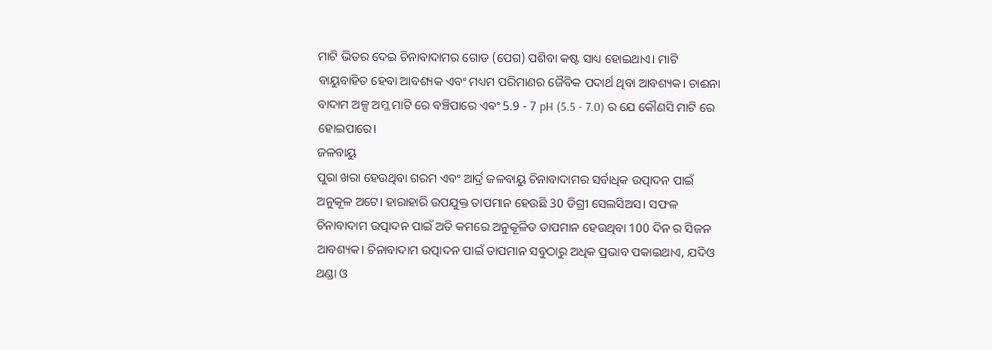ମାଟି ଭିତର ଦେଇ ଚିନାବାଦାମର ଗୋଡ (ପେଗ) ପଶିବା କଷ୍ଟ ସାଧ୍ୟ ହୋଇଥାଏ। ମାଟି ବାୟୁବାହିତ ହେବା ଆବଶ୍ୟକ ଏବଂ ମଧ୍ୟମ ପରିମାଣର ଜୈବିକ ପଦାର୍ଥ ଥିବା ଆବଶ୍ୟକ। ଚାଈନା ବାଦାମ ଅଳ୍ପ ଅମ୍ଳ ମାଟି ରେ ବଞ୍ଚିପାରେ ଏବଂ 5.9 - 7 pH (5.5 - 7.0) ର ଯେ କୌଣସି ମାଟି ରେ ହୋଇପାରେ।
ଜଳବାୟୁ
ପୁରା ଖରା ହେଉଥିବା ଗରମ ଏବଂ ଆର୍ଦ୍ର ଜଳବାୟୁ ଚିନାବାଦାମର ସର୍ବାଧିକ ଉତ୍ପାଦନ ପାଇଁ ଅନୁକୂଳ ଅଟେ। ହାରାହାରି ଉପଯୁକ୍ତ ତାପମାନ ହେଉଛି 30 ଡିଗ୍ରୀ ସେଲସିଅସ। ସଫଳ ଚିନାବାଦାମ ଉତ୍ପାଦନ ପାଇଁ ଅତି କମରେ ଅନୁକୂଳିତ ତାପମାନ ହେଉଥିବା 100 ଦିନ ର ସିଜନ ଆବଶ୍ୟକ। ଚିନାବାଦାମ ଉତ୍ପାଦନ ପାଇଁ ତାପମାନ ସବୁଠାରୁ ଅଧିକ ପ୍ରଭାବ ପକାଇଥାଏ, ଯଦିଓ ଥଣ୍ଡା ଓ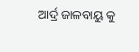ଆର୍ଦ୍ର ଜାଳବାୟୁ କୁ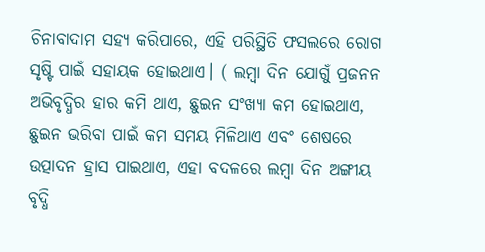ଚିନାବାଦାମ ସହ୍ୟ କରିପାରେ, ଏହି ପରିସ୍ଥିତି ଫସଲରେ ରୋଗ ସୃଷ୍ଟି ପାଇଁ ସହାୟକ ହୋଇଥାଏ। ( ଲମ୍ବା ଦିନ ଯୋଗୁଁ ପ୍ରଜନନ ଅଭିବୃଦ୍ଧିର ହାର କମି ଥାଏ, ଛୁଇନ ସଂଖ୍ୟା କମ ହୋଇଥାଏ, ଛୁଇନ ଭରିବା ପାଇଁ କମ ସମୟ ମିଳିଥାଏ ଏବଂ ଶେଷରେ ଉତ୍ପାଦନ ହ୍ରାସ ପାଇଥାଏ, ଏହା ବଦଳରେ ଲମ୍ବା ଦିନ ଅଙ୍ଗୀୟ ବୃଦ୍ଧି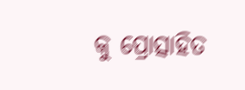କୁ ପ୍ରୋତ୍ସାହିତ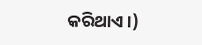କରିଥାଏ।)